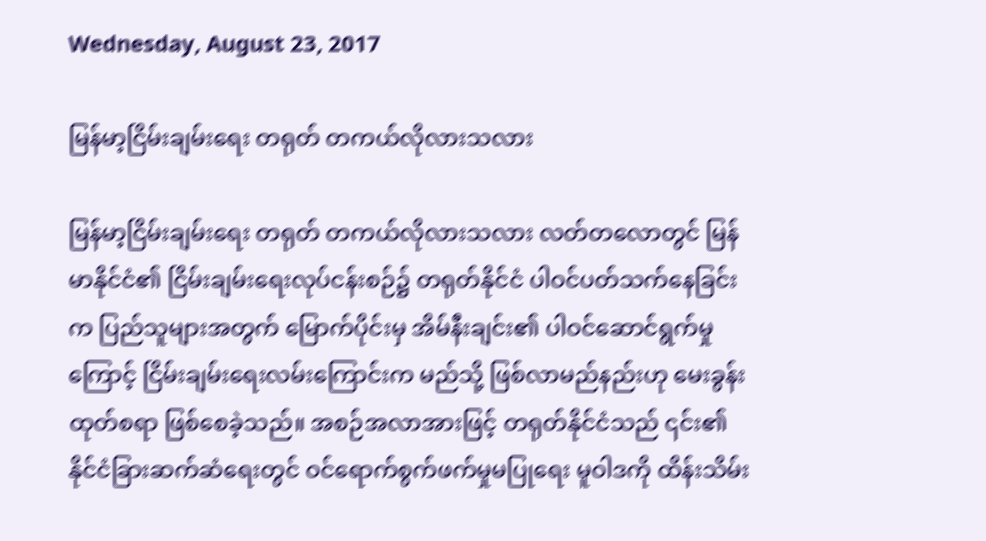Wednesday, August 23, 2017

မြန်မာ့ငြိမ်းချမ်းရေး တရုတ် တကယ်လိုလားသလား

မြန်မာ့ငြိမ်းချမ်းရေး တရုတ် တကယ်လိုလားသလား လတ်တလောတွင် မြန်မာနိုင်ငံ၏ ငြိမ်းချမ်းရေးလုပ်ငန်းစဉ်၌ တရုတ်နိုင်ငံ ပါဝင်ပတ်သက်နေခြင်းက ပြည်သူများအတွက် မြောက်ပိုင်းမှ အိမ်နီးချင်း၏ ပါဝင်ဆောင်ရွက်မှုကြောင့် ငြိမ်းချမ်းရေးလမ်းကြောင်းက မည်သို့ ဖြစ်လာမည်နည်းဟု မေးခွန်းထုတ်စရာ ဖြစ်စေခဲ့သည်။ အစဉ်အလာအားဖြင့် တရုတ်နိုင်ငံသည် ၎င်း၏ နိုင်ငံခြားဆက်ဆံရေးတွင် ဝင်ရောက်စွက်ဖက်မှုမပြုရေး မူဝါဒကို ထိန်းသိမ်း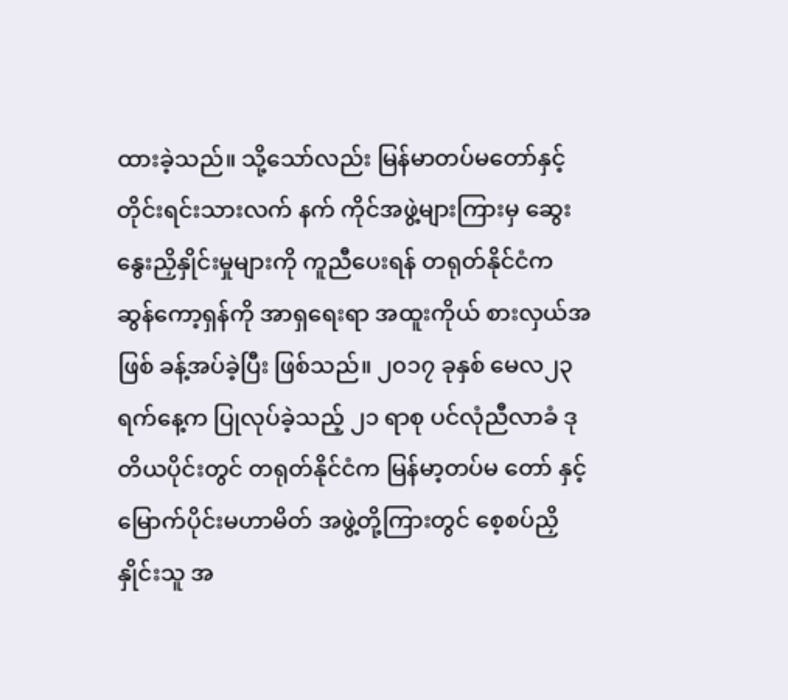ထားခဲ့သည်။ သို့သော်လည်း မြန်မာတပ်မတော်နှင့် တိုင်းရင်းသားလက် နက် ကိုင်အဖွဲ့များကြားမှ ဆွေးနွေးညှိနှိုင်းမှုများကို ကူညီပေးရန် တရုတ်နိုင်ငံက ဆွန်ကော့ရှန်ကို အာရှရေးရာ အထူးကိုယ် စားလှယ်အဖြစ် ခန့်အပ်ခဲ့ပြီး ဖြစ်သည်။ ၂၀၁၇ ခုနှစ် မေလ၂၃ ရက်နေ့က ပြုလုပ်ခဲ့သည့် ၂၁ ရာစု ပင်လုံညီလာခံ ဒုတိယပိုင်းတွင် တရုတ်နိုင်ငံက မြန်မာ့တပ်မ တော် နှင့် မြောက်ပိုင်းမဟာမိတ် အဖွဲ့တို့ကြားတွင် စေ့စပ်ညှိနှိုင်းသူ အ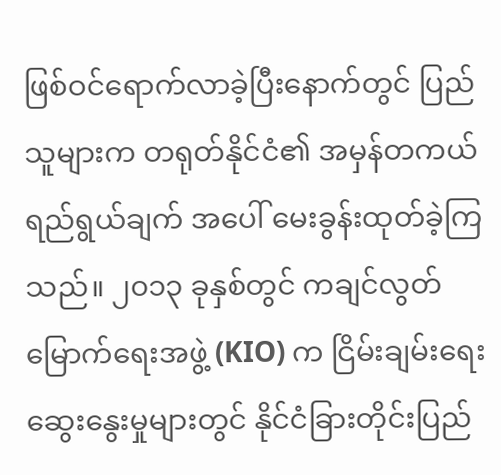ဖြစ်ဝင်ရောက်လာခဲ့ပြီးနောက်တွင် ပြည်သူများက တရုတ်နိုင်ငံ၏ အမှန်တကယ်ရည်ရွယ်ချက် အပေါ် မေးခွန်းထုတ်ခဲ့ကြသည်။ ၂၀၁၃ ခုနှစ်တွင် ကချင်လွတ်မြောက်ရေးအဖွဲ့ (KIO) က ငြိမ်းချမ်းရေးဆွေးနွေးမှုများတွင် နိုင်ငံခြားတိုင်းပြည်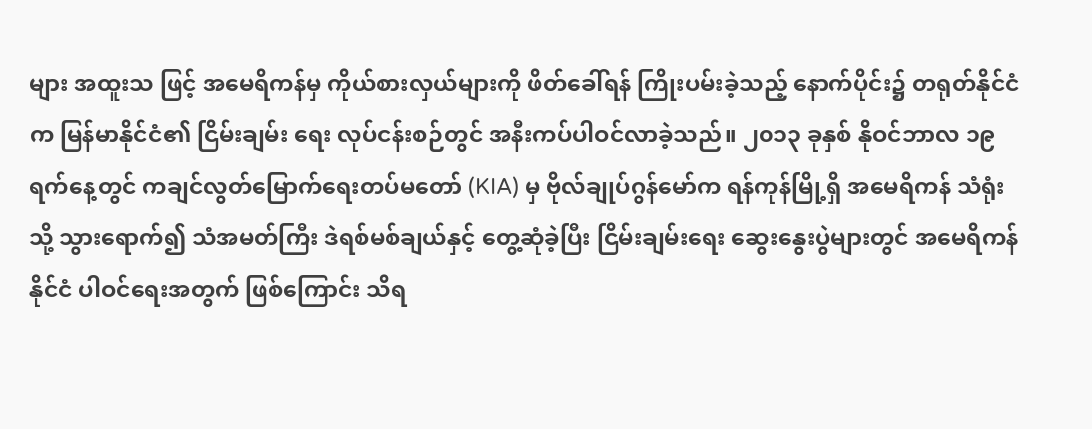များ အထူးသ ဖြင့် အမေရိကန်မှ ကိုယ်စားလှယ်များကို ဖိတ်ခေါ်ရန် ကြိုးပမ်းခဲ့သည့် နောက်ပိုင်း၌ တရုတ်နိုင်ငံက မြန်မာနိုင်ငံ၏ ငြိမ်းချမ်း ရေး လုပ်ငန်းစဉ်တွင် အနီးကပ်ပါဝင်လာခဲ့သည်။ ၂၀၁၃ ခုနှစ် နိုဝင်ဘာလ ၁၉ ရက်နေ့တွင် ကချင်လွတ်မြောက်ရေးတပ်မတော် (KIA) မှ ဗိုလ်ချုပ်ဂွန်မော်က ရန်ကုန်မြို့ရှိ အမေရိကန် သံရုံးသို့ သွားရောက်၍ သံအမတ်ကြီး ဒဲရစ်မစ်ချယ်နှင့် တွေ့ဆုံခဲ့ပြီး ငြိမ်းချမ်းရေး ဆွေးနွေးပွဲများတွင် အမေရိကန်နိုင်ငံ ပါဝင်ရေးအတွက် ဖြစ်ကြောင်း သိရ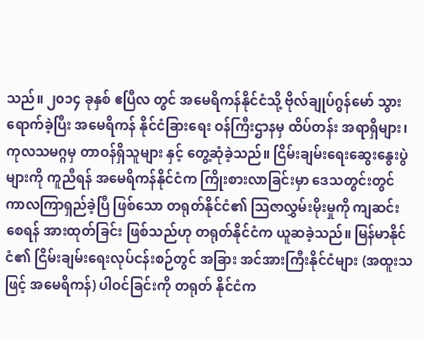သည်။ ၂၀၁၄ ခုနှစ် ဧပြီလ တွင် အမေရိကန်နိုင်ငံသို့ ဗိုလ်ချုပ်ဂွန်မော် သွားရောက်ခဲ့ပြီး အမေရိကန် နိုင်ငံခြားရေး ဝန်ကြီးဌာနမှ ထိပ်တန်း အရာရှိများ၊ ကုလသမဂ္ဂမှ တာဝန်ရှိသူများ နှင့် တွေ့ဆုံခဲ့သည်။ ငြိမ်းချမ်းရေးဆွေးနွေးပွဲများကို ကူညီရန် အမေရိကန်နိုင်ငံက ကြိုးစားလာခြင်းမှာ ဒေသတွင်းတွင် ကာလကြာရှည်ခဲ့ပြီ ဖြစ်သော တရုတ်နိုင်ငံ၏ သြဇာလွှမ်းမိုးမှုကို ကျဆင်းစေရန် အားထုတ်ခြင်း ဖြစ်သည်ဟု တရုတ်နိုင်ငံက ယူဆခဲ့သည်။ မြန်မာနိုင်ငံ၏ ငြိမ်းချမ်းရေးလုပ်ငန်းစဉ်တွင် အခြား အင်အားကြီးနိုင်ငံများ (အထူးသဖြင့် အမေရိကန်) ပါဝင်ခြင်းကို တရုတ် နိုင်ငံက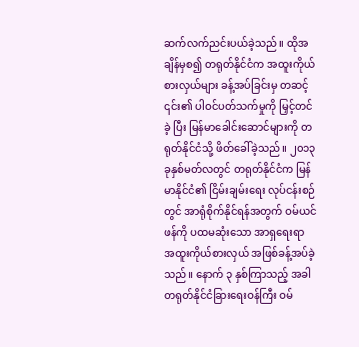ဆက်လက်ညင်းပယ်ခဲ့သည်။ ထိုအချိန်မှစ၍ တရုတ်နိုင်ငံက အထူးကိုယ်စားလှယ်များ ခန့်အပ်ခြင်းမှ တဆင့် ၎င်း၏ ပါဝင်ပတ်သက်မှုကို မြှင့်တင်ခဲ့ ပြီး မြန်မာခေါင်းဆောင်များကို တရုတ်နိုင်ငံသို့ ဖိတ်ခေါ်ခဲ့သည်။ ၂၀၁၃ ခုနှစ်မတ်လတွင် တရုတ်နိုင်ငံက မြန်မာနိုင်ငံ၏ ငြိမ်းချမ်းရေး လုပ်ငန်းစဉ်တွင် အာရုံစိုက်နိုင်ရန်အတွက် ဝမ်ယင်ဖန်ကို ပထမဆုံးသော အာရှရေးရာ အထူးကိုယ်စားလှယ် အဖြစ်ခန့်အပ်ခဲ့သည်။ နောက် ၃ နှစ်ကြာသည့် အခါ တရုတ်နိုင်ငံခြားရေးဝန်ကြီး ဝမ်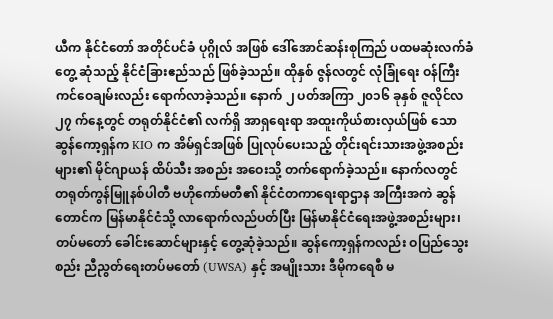ယီက နိုင်ငံတော် အတိုင်ပင်ခံ ပုဂ္ဂိုလ် အဖြစ် ဒေါ်အောင်ဆန်းစုကြည် ပထမဆုံးလက်ခံ တွေ့ ဆုံသည့် နိုင်ငံခြားဧည်သည် ဖြစ်ခဲ့သည်။ ထိုနှစ် ဇွန်လတွင် လုံခြုံရေး ဝန်ကြီး ကင်ဝေချမ်းလည်း ရောက်လာခဲ့သည်။ နောက် ၂ ပတ်အကြာ ၂၀၁၆ ခုနှစ် ဇူလိုင်လ ၂၇ က်နေ့တွင် တရုတ်နိုင်ငံ၏ လက်ရှိ အာရှရေးရာ အထူးကိုယ်စားလှယ်ဖြစ် သော ဆွန်ကော့ရှန်က KIO က အိမ်ရှင်အဖြစ် ပြုလုပ်ပေးသည့် တိုင်းရင်းသားအဖွဲ့အစည်းများ၏ မိုင်ဂျာယန် ထိပ်သီး အစည်း အဝေးသို့ တက်ရောက်ခဲ့သည်။ နောက်လတွင် တရုတ်ကွန်မြူနစ်ပါတီ ဗဟိုကော်မတီ၏ နိုင်ငံတကာရေးရာဌာန အကြီးအကဲ ဆွန်တောင်က မြန်မာနိုင်ငံသို့ လာရောက်လည်ပတ်ပြီး မြန်မာနိုင်ငံရေးအဖွဲ့အစည်းများ၊ တပ်မတော် ခေါင်းဆောင်များနှင့် တွေ့ဆုံခဲ့သည်။ ဆွန်ကော့ရှန်ကလည်း ဝပြည်သွေးစည်း ညီညွတ်ရေးတပ်မတော် (UWSA) နှင့် အမျိုးသား ဒီမိုကရေစီ မ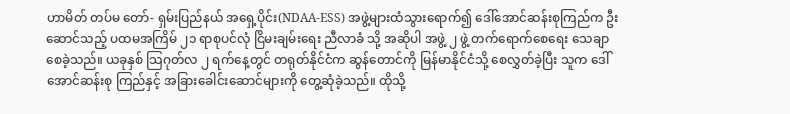ဟာမိတ် တပ်မ တော်- ရှမ်းပြည်နယ် အရှေ့ပိုင်း(NDAA-ESS) အဖွဲ့များထံသွားရောက်၍ ဒေါ်အောင်ဆန်းစုကြည်က ဦးဆောင်သည့် ပထမအကြိမ် ၂၁ ရာစုပင်လုံ ငြိမးချမ်းရေး ညီလာခံ သို့ အဆိုပါ အဖွဲ့ ၂ ဖွဲ့ တက်ရောက်စေရေး သေချာစေခဲ့သည်။ ယခုနှစ် သြဂုတ်လ ၂ ရက်နေ့တွင် တရုတ်နိုင်ငံက ဆွန်တောင်ကို မြန်မာနိုင်ငံသို့ စေလွှတ်ခဲ့ပြီး သူက ဒေါ်အောင်ဆန်းစု ကြည်နှင့် အခြားခေါင်းဆောင်များကို တွေ့ဆုံခဲ့သည်။ ထိုသို့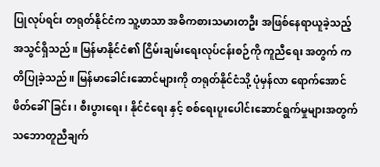ပြုလုပ်ရင်း တရုတ်နိုင်ငံက သူ့ဖာသာ အဓိကစားသမားတဦး အဖြစ်နေရာယူခဲ့သည့် အသွင်ရှိသည်။ မြန်မာနိုင်ငံ၏ ငြိမ်းချမ်းရေးလုပ်ငန်းစဉ်ကို ကူညီရေး အတွက် ကတိပြုခဲ့သည်။ မြန်မာခေါင်းဆောင်များကို တရုတ်နိုင်ငံသို့ ပုံမှန်လာ ရောက်အောင် ဖိတ်ခေါ်ခြင်း၊ စီးပွားရေး၊ နိုင်ငံရေး နှင့် စစ်ရေးပူးပေါင်းဆောင်ရွက်မှုများအတွက် သဘောတူညီချက်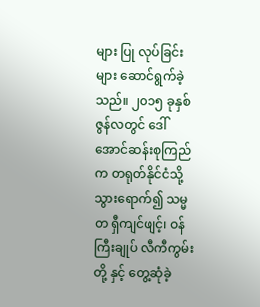များ ပြု လုပ်ခြင်းများ ဆောင်ရွက်ခဲ့သည်။ ၂၀၁၅ ခုနှစ် ဇွန်လတွင် ဒေါ်အောင်ဆန်းစုကြည်က တရုတ်နိုင်ငံသို့ သွားရောက်၍ သမ္မတ ရှီကျင်ဖျင့်၊ ဝန်ကြီးချုပ် လီကီကွမ်းတို့ နှင့် တွေ့ဆုံခဲ့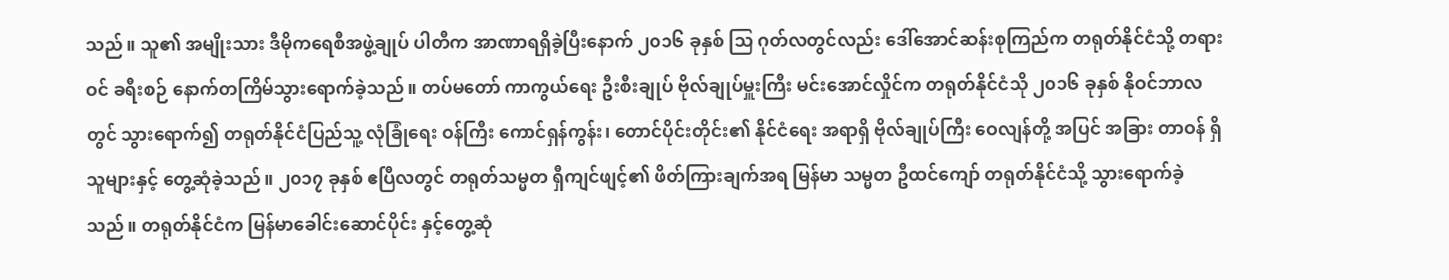သည်။ သူ၏ အမျိုးသား ဒီမိုကရေစီအဖွဲ့ချုပ် ပါတီက အာဏာရရှိခဲ့ပြီးနောက် ၂၀၁၆ ခုနှစ် သြ ဂုတ်လတွင်လည်း ဒေါ်အောင်ဆန်းစုကြည်က တရုတ်နိုင်ငံသို့ တရားဝင် ခရီးစဉ် နောက်တကြိမ်သွားရောက်ခဲ့သည်။ တပ်မတော် ကာကွယ်ရေး ဦးစီးချုပ် ဗိုလ်ချုပ်မှူးကြီး မင်းအောင်လှိုင်က တရုတ်နိုင်ငံသို ၂၀၁၆ ခုနှစ် နိုဝင်ဘာလတွင် သွားရောက်၍ တရုတ်နိုင်ငံပြည်သူ့ လုံခြုံရေး ဝန်ကြီး ကောင်ရှန်ကွန်း၊ တောင်ပိုင်းတိုင်း၏ နိုင်ငံရေး အရာရှိ ဗိုလ်ချုပ်ကြီး ဝေလျန်တို့ အပြင် အခြား တာဝန် ရှိသူများနှင့် တွေ့ဆုံခဲ့သည်။ ၂၀၁၇ ခုနှစ် ဧပြီလတွင် တရုတ်သမ္မတ ရှီကျင်ဖျင့်၏ ဖိတ်ကြားချက်အရ မြန်မာ သမ္မတ ဦထင်ကျော် တရုတ်နိုင်ငံသို့ သွားရောက်ခဲ့သည်။ တရုတ်နိုင်ငံက မြန်မာခေါင်းဆောင်ပိုင်း နှင့်တွေ့ဆုံ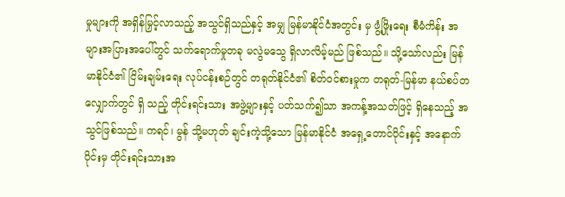မှုများကို အရှိန်မြှင့်လာသည့် အသွင်ရှိသည်နှင့် အမျှ မြန်မာနိုင်ငံအတွင်း မှ ဖွံ့ဖြိုးရေး စီမံကိန်း အများအပြားအပေါ်တွင် သက်ရောက်မှုတခု မလွဲမသွေ ရှိလာလိမ့်မည် ဖြစ်သည်။ သို့သော်လည်း မြန်မာနိုင်ငံ၏ ငြိမ်းချမ်းရေး လုပ်ငန်းစဉ်တွင် တရုတ်နိုင်ငံ၏ စိတ်ဝင်စားမှုက တရုတ်-မြန်မာ နယ်စပ်တလျှောက်တွင် ရှိ သည့် တိုင်းရင်းသား အဖွဲ့များနှင့် ပတ်သက်၍သာ အကန့်အသတ်ဖြင့် ရှိနေသည့် အသွင်ဖြစ်သည်။ ကရင်၊ မွန် သို့မဟုတ် ချင်းကဲ့သို့သော မြန်မာနိုင်ငံ အရှေ့တောင်ပိုင်းနှင့် အနောက်ပိုင်းမှ တိုင်းရင်းသားအ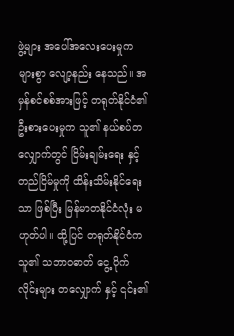ဖွဲ့များ အပေါ်အလေးပေးမှုက များစွာ လျော့နည်း နေသည်။ အမှန်စင်စစ်အားဖြင့် တရုတ်နိုင်ငံ၏ ဦးစားပေးမှုက သူ၏ နယ်စပ်တလျှောက်တွင် ငြိမ်းချမ်းရေး နှင့် တည်ငြိမ်မှုကို ထိန်းသိမ်းနိုင်ရေးသာ ဖြစ်ပြီး မြန်မာတနိုင်ငံလုံး မဟုတ်ပါ။ ထို့ပြင် တရုတ်နိုင်ငံက သူ၏ သဘာဝဓာတ် ငွေ့ ပိုက်လိုင်းများ တလျှောက် နှင့် ၎င်း၏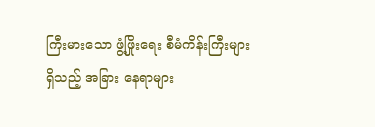ကြီးမားသော ဖွံ့ဖြိုးရေး စီမံကိန်းကြီးများရှိသည့် အခြား နေရာများ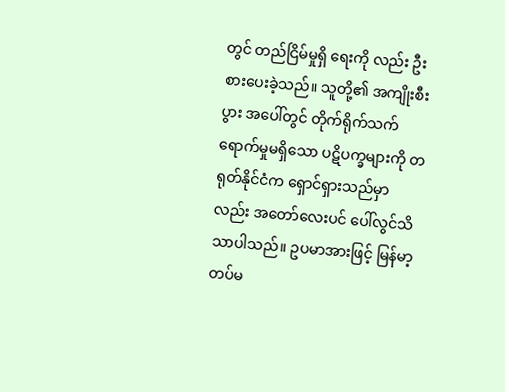တွင် တည်ငြိမ်မှုရှိ ရေးကို လည်း ဦးစားပေးခဲ့သည်။ သူတို့၏ အကျိုးစီးပွား အပေါ်တွင် တိုက်ရိုက်သက်ရောက်မှုမရှိသော ပဋိပက္ခများကို တရုတ်နိုင်ငံက ရှောင်ရှားသည်မှာ လည်း အတော်လေးပင် ပေါ်လွင်သိသာပါသည်။ ဥပမာအားဖြင့် မြန်မာ့တပ်မ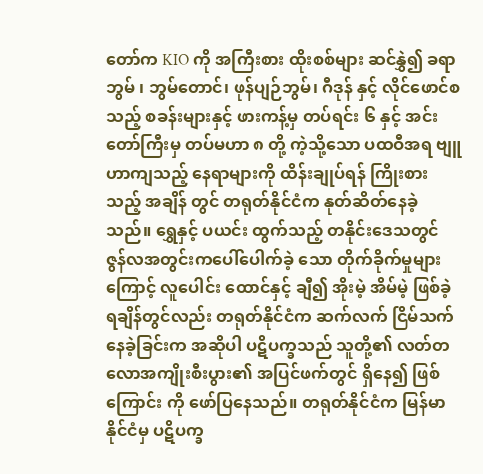တော်က KIO ကို အကြီးစား ထိုးစစ်များ ဆင်နွှဲ၍ ခရာဘွမ် ၊ ဘွမ်တောင်၊ ဖုန်ပျဉ်ဘွမ်၊ ဂီဒုန် နှင့် လိုင်ဖောင်စသည့် စခန်းများနှင့် ဖားကန့်မှ တပ်ရင်း ၆ နှင့် အင်းတော်ကြီးမှ တပ်မဟာ ၈ တို့ ကဲ့သို့သော ပထဝီအရ ဗျူဟာကျသည့် နေရာများကို ထိန်းချုပ်ရန် ကြိုးစားသည့် အချိန် တွင် တရုတ်နိုင်ငံက နုတ်ဆိတ်နေခဲ့သည်။ ရွှေနှင့် ပယင်း ထွက်သည့် တနိုင်းဒေသတွင် ဇွန်လအတွင်းကပေါ်ပေါက်ခဲ့ သော တိုက်ခိုက်မှုများကြောင့် လူပေါင်း ထောင်နှင့် ချီ၍ အိုးမဲ့ အိမ်မဲ့ ဖြစ်ခဲ့ရချိန်တွင်လည်း တရုတ်နိုင်ငံက ဆက်လက် ငြိမ်သက်နေခဲ့ခြင်းက အဆိုပါ ပဋိပက္ခသည် သူတို့၏ လတ်တလောအကျိုးစီးပွား၏ အပြင်ဖက်တွင် ရှိနေ၍ ဖြစ်ကြောင်း ကို ဖော်ပြနေသည်။ တရုတ်နိုင်ငံက မြန်မာနိုင်ငံမှ ပဋိပက္ခ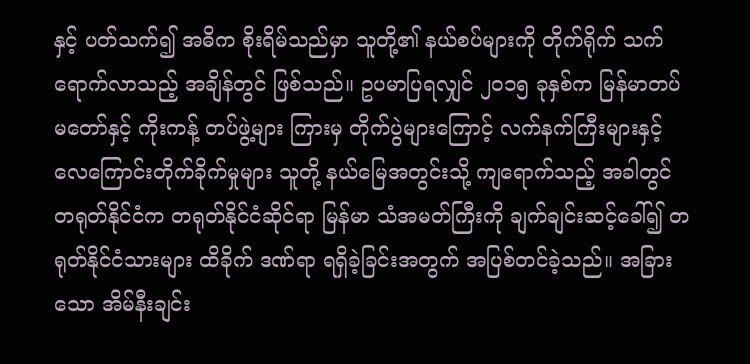နှင့် ပတ်သက်၍ အဓိက စိုးရိမ်သည်မှာ သူတို့၏ နယ်စပ်များကို တိုက်ရိုက် သက်ရောက်လာသည့် အချိန်တွင် ဖြစ်သည်။ ဥပမာပြရလျှင် ၂၀၁၅ ခုနှစ်က မြန်မာတပ်မတော်နှင့် ကိုးကန့် တပ်ဖွဲ့များ ကြားမှ တိုက်ပွဲများကြောင့် လက်နက်ကြီးများနှင့် လေကြောင်းတိုက်ခိုက်မှုများ သူတို့ နယ်မြေအတွင်းသို့ ကျရောက်သည့် အခါတွင် တရုတ်နိုင်ငံက တရုတ်နိုင်ငံဆိုင်ရာ မြန်မာ သံအမတ်ကြီးကို ချက်ချင်းဆင့်ခေါ်၍ တရုတ်နိုင်ငံသားများ ထိခိုက် ဒဏ်ရာ ရရှိခဲ့ခြင်းအတွက် အပြစ်တင်ခဲ့သည်။ အခြားသော အိမ်နီးချင်း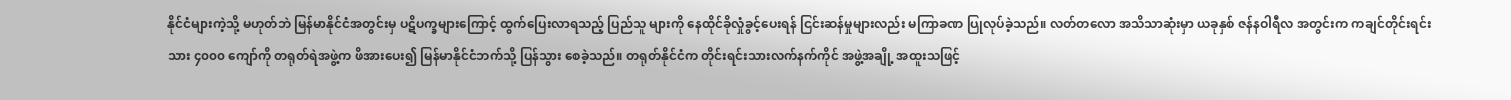နိုင်ငံများကဲ့သို့ မဟုတ်ဘဲ မြန်မာနိုင်ငံအတွင်းမှ ပဋိပက္ခများကြောင့် ထွက်ပြေးလာရသည့် ပြည်သူ များကို နေထိုင်ခိုလှုံခွင့်ပေးရန် ငြင်းဆန်မှုများလည်း မကြာခဏ ပြုလုပ်ခဲ့သည်။ လတ်တလော အသိသာဆုံးမှာ ယခုနှစ် ဇန်နဝါရီလ အတွင်းက ကချင်တိုင်းရင်းသား ၄၀၀၀ ကျော်ကို တရုတ်ရဲအဖွဲ့က ဖိအားပေး၍ မြန်မာနိုင်ငံဘက်သို့ ပြန်သွား စေခဲ့သည်။ တရုတ်နိုင်ငံက တိုင်းရင်းသားလက်နက်ကိုင် အဖွဲ့အချို့ အထူးသဖြင့်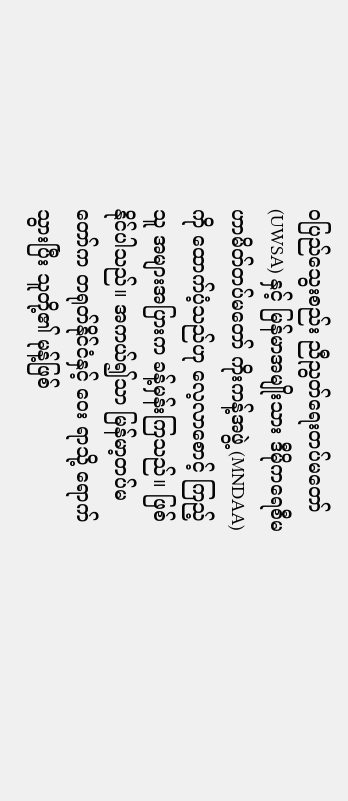ဝပြည်သွေးစည်း ညီညွတ်ရေးတပ်မတော် (UWSA) နှင့် မြန်မာအမျိုးသား ဒီမိုကရေစီမဟာမိတ်တပ်မတော် ကိုးကန့်အဖွဲ့ (MNDAA) ကို ထောက်ပံ့သည်ဟု လေ့လာစောင့် ကြည့်သူ အများအပြားက ခန့်မှန်းကြသည်။ ဖြစ်နိုင်ပါသည်။ အကယ်၍သာ မြန်မာ့တပ်မတော်က တရုတ်နိုင်ငံနှင့် ဝေး ရာသို့ ရောက်သွားပြီး သူတို့၏ မုန့်ဖြစ်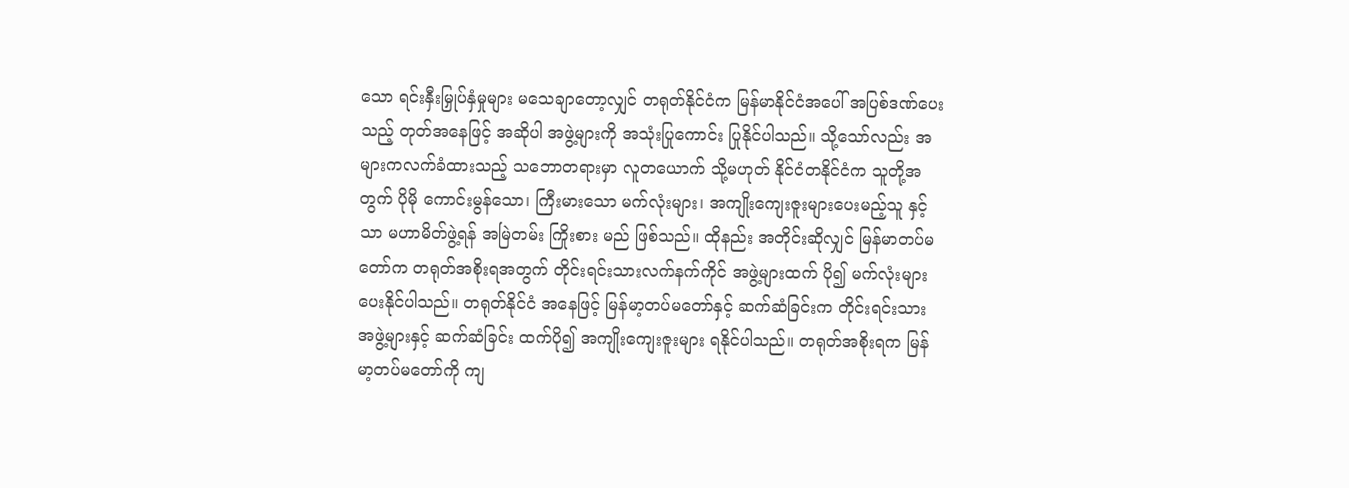သော ရင်းနှီးမြှုပ်နှံမှုများ မသေချာတော့လျှင် တရုတ်နိုင်ငံက မြန်မာနိုင်ငံအပေါ် အပြစ်ဒဏ်ပေးသည့် တုတ်အနေဖြင့် အဆိုပါ အဖွဲ့များကို အသုံးပြုကောင်း ပြုနိုင်ပါသည်။ သို့သော်လည်း အများကလက်ခံထားသည့် သဘောတရားမှာ လူတယောက် သို့မဟုတ် နိုင်ငံတနိုင်ငံက သူတို့အတွက် ပိုမို ကောင်းမွန်သော၊ ကြီးမားသော မက်လုံးများ၊ အကျိုးကျေးဇူးများပေးမည့်သူ နှင့်သာ မဟာမိတ်ဖွဲ့ရန် အမြဲတမ်း ကြိုးစား မည် ဖြစ်သည်။ ထိုနည်း အတိုင်းဆိုလျှင် မြန်မာတပ်မတော်က တရုတ်အစိုးရအတွက် တိုင်းရင်းသားလက်နက်ကိုင် အဖွဲ့များထက် ပို၍ မက်လုံးများပေးနိုင်ပါသည်။ တရုတ်နိုင်ငံ အနေဖြင့် မြန်မာ့တပ်မတော်နှင့် ဆက်ဆံခြင်းက တိုင်းရင်းသား အဖွဲ့များနှင့် ဆက်ဆံခြင်း ထက်ပို၍ အကျိုးကျေးဇူးများ ရနိုင်ပါသည်။ တရုတ်အစိုးရက မြန်မာ့တပ်မတော်ကို ကျ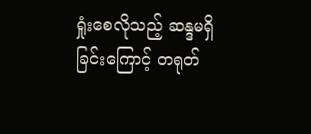ရှုံးစေလိုသည့် ဆန္ဒမရှိခြင်းကြောင့် တရုတ်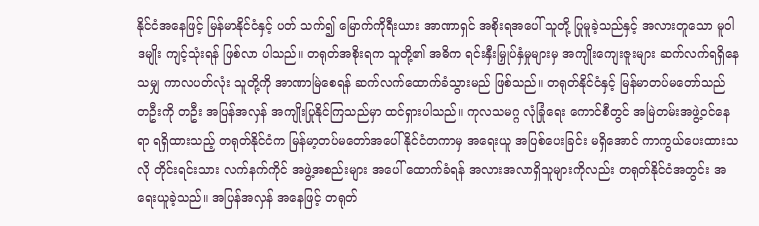နိုင်ငံအနေဖြင့် မြန်မာနိုင်ငံနှင့် ပတ် သက်၍ မြောက်ကိုရီးယား အာဏာရှင် အစိုးရအပေါ် သူတို့ ပြုမူခဲ့သည်နှင့် အလားတူသော မူဝါဒမျိုး ကျင့်သုံးရန် ဖြစ်လာ ပါသည်။ တရုတ်အစိုးရက သူတို့၏ အဓိက ရင်းနှီးမြှုပ်နှံမှုများမှ အကျိုးကျေးဇူးများ ဆက်လက်ရရှိနေသမျှ ကာလပတ်လုံး သူတို့ကို အာဏာမြဲစေရန် ဆက်လက်ထောက်ခံသွားမည် ဖြစ်သည်။ တရုတ်နိုင်ငံနှင့် မြန်မာတပ်မတော်သည် တဦးကို တဦး အပြန်အလှန် အကျိုးပြုနိုင်ကြသည်မှာ ထင်ရှားပါသည်။ ကုလသမဂ္ဂ လုံခြုံရေး ကောင်စီတွင် အမြဲတမ်းအဖွဲ့ဝင်နေရာ ရရှိထားသည့် တရုတ်နိုင်ငံက မြန်မာ့တပ်မတော်အပေါ် နိုင်ငံတကာမှ အရေးယူ အပြစ်ပေးခြင်း မရှိအောင် ကာကွယ်ပေးထားသလို တိုင်းရင်းသား လက်နက်ကိုင် အဖွဲ့အစည်းများ အပေါ် ထောက်ခံရန် အလားအလာရှိသူများကိုလည်း တရုတ်နိုင်ငံအတွင်း အရေးယူခဲ့သည်။ အပြန်အလှန် အနေဖြင့် တရုတ်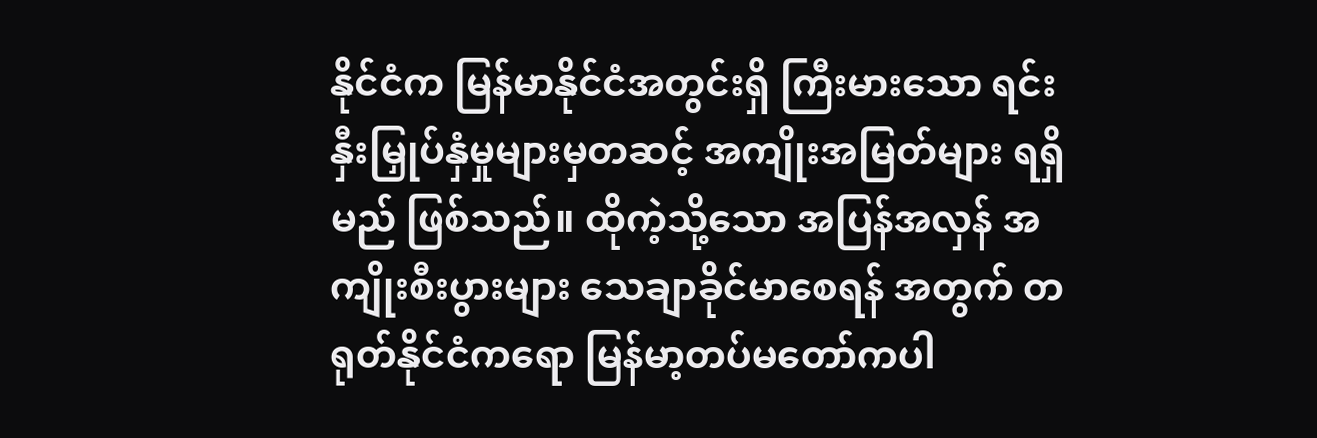နိုင်ငံက မြန်မာနိုင်ငံအတွင်းရှိ ကြီးမားသော ရင်းနှီးမြှုပ်နှံမှုများမှတဆင့် အကျိုးအမြတ်များ ရရှိမည် ဖြစ်သည်။ ထိုကဲ့သို့သော အပြန်အလှန် အကျိုးစီးပွားများ သေချာခိုင်မာစေရန် အတွက် တရုတ်နိုင်ငံကရော မြန်မာ့တပ်မတော်ကပါ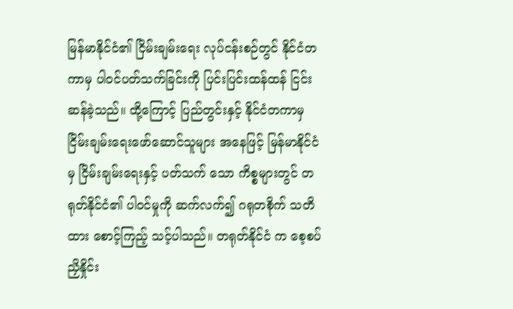မြန်မာနိုင်ငံ၏ ငြိမ်းချမ်းရေး လုပ်ငန်းစဉ်တွင် နိုင်ငံတကာမှ ပါဝင်ပတ်သက်ခြင်းကို ပြင်းပြင်းထန်ထန် ငြင်းဆန်ခဲ့သည်။ ထို့ကြောင့် ပြည်တွင်းနှင့် နိုင်ငံတကာမှ ငြိမ်းချမ်းရေးဖော်ဆောင်သူများ အနေဖြင့် မြန်မာနိုင်ငံမှ ငြိမ်းချမ်းရေးနှင့် ပတ်သက် သော ကိစ္စများတွင် တရုတ်နိုင်ငံ၏ ပါဝင်မှုကို ဆက်လက်၍ ဂရုတစိုက် သတိထား စောင့်ကြည့် သင့်ပါသည်။ တရုတ်နိုင်ငံ က စေ့စပ်ညှိနှိုင်း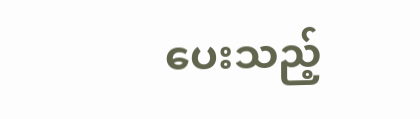ပေးသည့်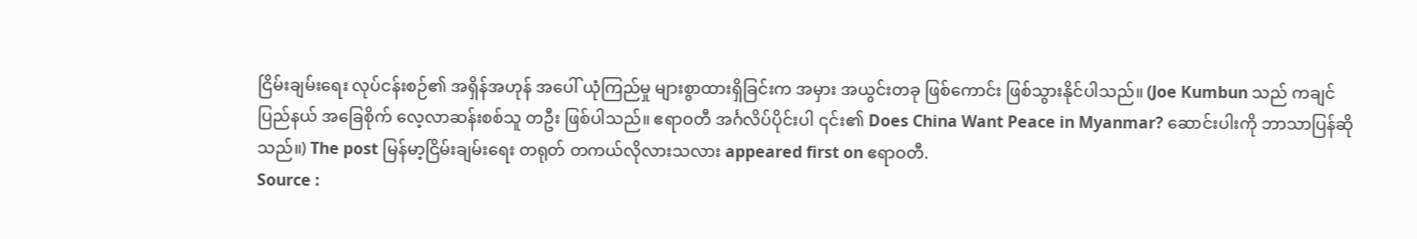ငြိမ်းချမ်းရေး လုပ်ငန်းစဉ်၏ အရှိန်အဟုန် အပေါ် ယုံကြည်မှု များစွာထားရှိခြင်းက အမှား အယွင်းတခု ဖြစ်ကောင်း ဖြစ်သွားနိုင်ပါသည်။ (Joe Kumbun သည် ကချင်ပြည်နယ် အခြေစိုက် လေ့လာဆန်းစစ်သူ တဦး ဖြစ်ပါသည်။ ဧရာဝတီ အင်္ဂလိပ်ပိုင်းပါ ၎င်း၏ Does China Want Peace in Myanmar? ဆောင်းပါးကို ဘာသာပြန်ဆိုသည်။) The post မြန်မာ့ငြိမ်းချမ်းရေး တရုတ် တကယ်လိုလားသလား appeared first on ဧရာဝတီ.
Source :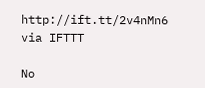http://ift.tt/2v4nMn6
via IFTTT

No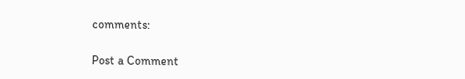comments:

Post a Comment